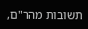תשובות מהר"ם,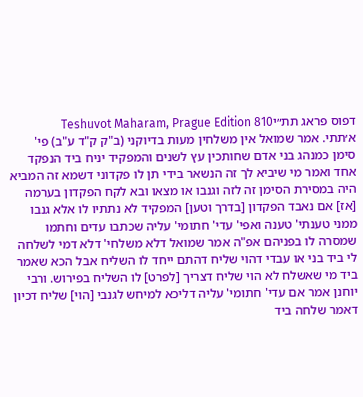דפוס פראג תת״יTeshuvot Maharam, Prague Edition 810
א׳תתי. אמר שמואל אין משלחין מעות בדיוקני (ב"ק ק"ד ע"ב) פי' סימן כמנהג בני אדם שחותכין עץ לשנים והמפקיד יניח ביד הנפקד אחד ואמר מי שיביא לך זה הנשאר בידי תן לו פקדוני דשמא זה המביא היה במסירת הסימן זה לזה וגנבו או מצאו ובא לקח הפקדון בערמה [אז] אם נאבד הפקדון [בדרך וטען] המפקיד לא נתתיו לו אלא גנבו ממני טענתי' טענה ואפי' עדי' חתומי' עליה שכתבו עדים וחתמו שמסרה לו בפניהם אפ"ה אמר שמואל דלא משלחי' דלא דמי לשלחה לי ביד בני או עבדי דהוי שליח דהתם ייחד לו השליח אבל הכא שאמר ביד מי שאשלח לא הוי שליח דצריך [לפרט] לו השליח בפירוש. ורבי יוחנן אמר אם עדי' חתומי' עליה דליכא למיחש לגנבי [הוי] שליח דכיון דאמר שלחה ביד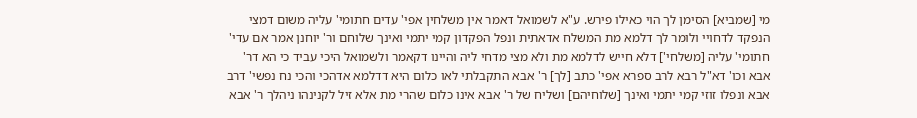מי [שמביא] הסימן לך הוי כאילו פירש. ע"א לשמואל דאמר אין משלחין אפי' עדים חתומי' עליה משום דמצי הנפקד לדחויי ולומר לך דלמא מת המשלח אדאתית ונפל הפקדון קמי יתמי ואינך שלוחם ור' יוחנן אמר אם עדי' חתומי' עליה [משלחי'] דלא חייש לדלמא מת ולא מצי מדחי ליה והיינו דקאמר ולשמואל היכי עביד כי הא דר' אבא וכו' דא"ל רבא לרב ספרא אפי' כתב [לך] ר' אבא התקבלתי לאו כלום היא דדלמא אדהכי והכי נח נפשי' דרב אבא ונפלו זוזי קמי יתמי ואינך [שלוחיהם] ושליח של ר' אבא אינו כלום שהרי מת אלא זיל לקנינהו ניהלך ר' אבא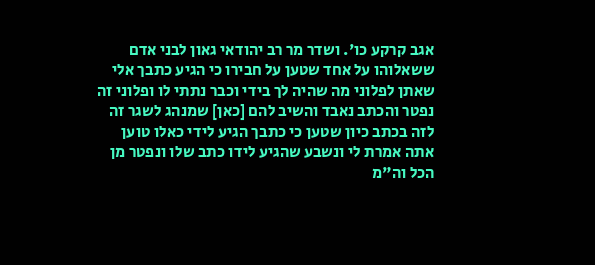אגב קרקע כו'. ושדר מר רב יהודאי גאון לבני אדם ששאלוהו על אחד שטען על חבירו כי הגיע כתבך אלי שאתן לפלוני מה שהיה לך בידי וכבר נתתי לו ופלוני זה נפטר והכתב נאבד והשיב להם [כאן] שמנהג לשגר זה לזה בכתב כיון שטען כי כתבך הגיע לידי כאלו טוען אתה אמרת לי ונשבע שהגיע לידו כתב שלו ונפטר מן הכל וה"מ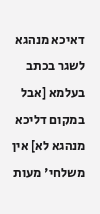דאיכא מנהגא לשגר בכתב בעלמא [אבל במקום דליכא מנהגא לא] אין משלחי' מעות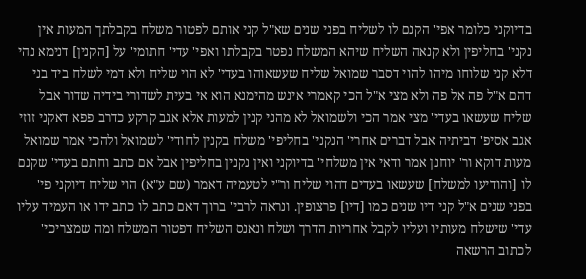בדיוקני כלומר אפי' הקנם לו לשליח בפני שנים שא"ל קני אותם לפטור משלח בקבלתך המעות אין נקני' בחליפין ולא קנאה השליח שיהא המשלח נפטר בקבלתו ואפי' עדי' חתומי' על [הקנין] דנימא נהי דלא קני שלוחו מיהו להוי דסבר שמואל שליח שעשאוהו בעדי' לא הוי שליח ולא דמי לשלח ביד בני דהם א"ל פה אל פה ולא מצי א"ל הכי קאמרי אינש מהימנא הוא אי בעית לשדורי בידיה שדור אבל שליח שעשאו בעדי' מצי אמר הכי ולשמואל לא מהני קנין למעות אלא אגב קרקע כדרב פפא דאקני זוזי אגב אסיפ' דביתיה אבל דברים אחרי' הנקני' בחליפי' משלח בקנין לחודי' לשמואל ולהכי אמר שמואל מעות דוקא ור' יוחנן אמר ודאי אין משלחי' בדיוקני ואין נקנין בחליפין אבל אם כתב וחתם בעדי' שקנם לו [והודיעו למשלח] שעשאו בעדים דהוי שליח ור"י לטעמיה דאמר (שם ע"א) הוי שליח דיוקני פי' בפני שנים א"ל קני דיו שנים כמו [דיו] פרצופין. ונראה לרבי' ברוך דאם כתב לו כתב ידו או העמיד עליו עדי' שישלח מעותיו ועליו לקבל אחריות הדרך ושלח ונאנס השליח דפטור המשלח ומה שמצריכי' לכתוב הרשאה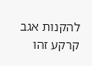להקנות אגב קרקע זהו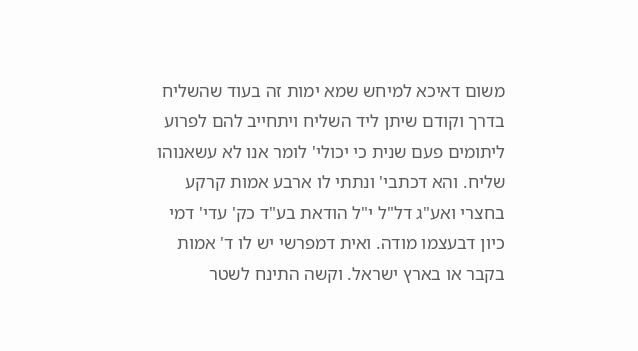משום דאיכא למיחש שמא ימות זה בעוד שהשליח בדרך וקודם שיתן ליד השליח ויתחייב להם לפרוע ליתומים פעם שנית כי יכולי' לומר אנו לא עשאנוהו שליח. והא דכתבי' ונתתי לו ארבע אמות קרקע בחצרי ואע"ג דל"ל י"ל הודאת בע"ד כק' עדי' דמי כיון דבעצמו מודה. ואית דמפרשי יש לו ד' אמות בקבר או בארץ ישראל. וקשה התינח לשטר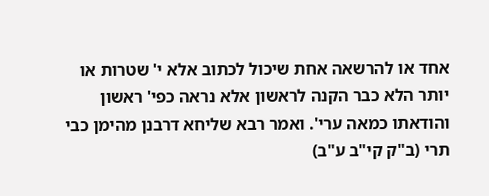אחד או להרשאה אחת שיכול לכתוב אלא י' שטרות או יותר הלא כבר הקנה לראשון אלא נראה כפי' ראשון והודאתו כמאה ערי'. ואמר רבא שליחא דרבנן מהימן כבי תרי (ב"ק קי"ב ע"ב)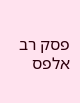פסק רב אלפס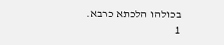בכולהו הלכתא כרבא.
1